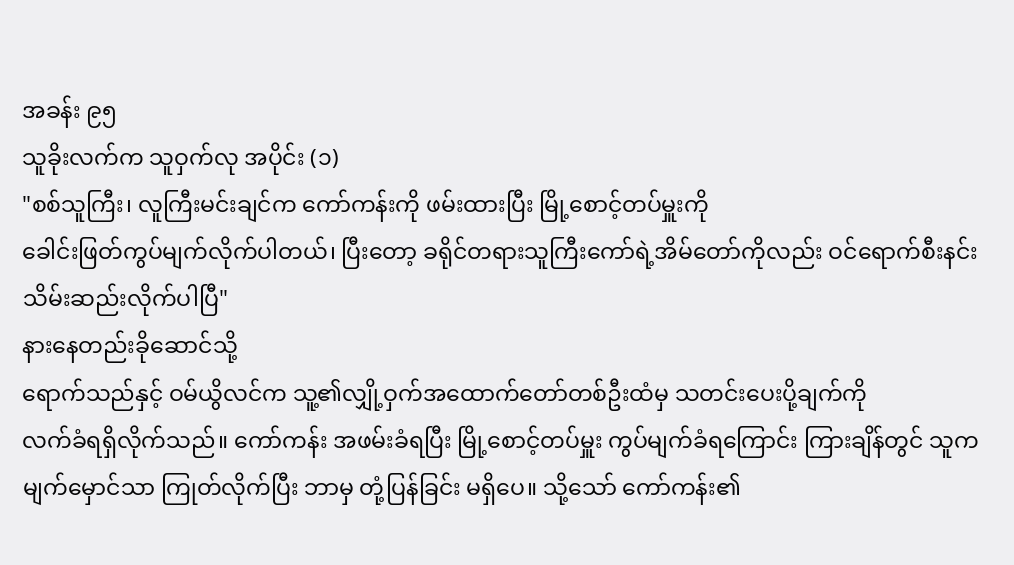အခန်း ၉၅
သူခိုးလက်က သူဝှက်လု အပိုင်း (၁)
"စစ်သူကြီး၊ လူကြီးမင်းချင်က ကော်ကန်းကို ဖမ်းထားပြီး မြို့စောင့်တပ်မှူးကို
ခေါင်းဖြတ်ကွပ်မျက်လိုက်ပါတယ်၊ ပြီးတော့ ခရိုင်တရားသူကြီးကော်ရဲ့အိမ်တော်ကိုလည်း ဝင်ရောက်စီးနင်း
သိမ်းဆည်းလိုက်ပါပြီ"
နားနေတည်းခိုဆောင်သို့
ရောက်သည်နှင့် ဝမ်ယွိလင်က သူ့၏လျှို့ဝှက်အထောက်တော်တစ်ဦးထံမှ သတင်းပေးပို့ချက်ကို
လက်ခံရရှိလိုက်သည်။ ကော်ကန်း အဖမ်းခံရပြီး မြို့စောင့်တပ်မှူး ကွပ်မျက်ခံရကြောင်း ကြားချိန်တွင် သူက
မျက်မှောင်သာ ကြုတ်လိုက်ပြီး ဘာမှ တုံ့ပြန်ခြင်း မရှိပေ။ သို့သော် ကော်ကန်း၏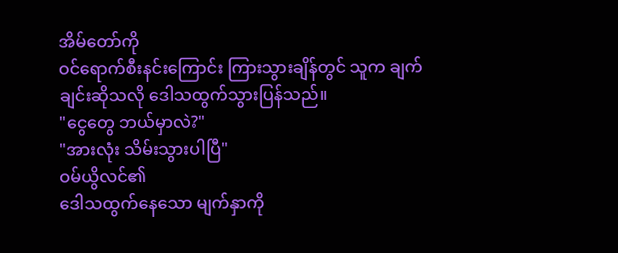အိမ်တော်ကို
ဝင်ရောက်စီးနင်းကြောင်း ကြားသွားချိန်တွင် သူက ချက်ချင်းဆိုသလို ဒေါသထွက်သွားပြန်သည်။
"ငွေတွေ ဘယ်မှာလဲ?"
"အားလုံး သိမ်းသွားပါပြီ"
ဝမ်ယွိလင်၏
ဒေါသထွက်နေသော မျက်နှာကို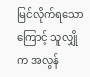မြင်လိုက်ရသောကြောင့် သူလျှိုက အလွန်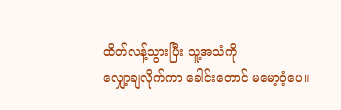ထိတ်လန့်သွားပြီး သူ့အသံကို
လျှော့ချလိုက်ကာ ခေါင်းတောင် မမော့ဝံ့ပေ။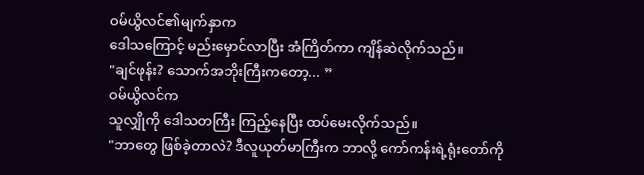ဝမ်ယွိလင်၏မျက်နှာက
ဒေါသကြောင့် မည်းမှောင်လာပြီး အံကြိတ်ကာ ကျိန်ဆဲလိုက်သည်။
"ချင်ဖုန်း? သောက်အဘိုးကြီးကတော့... ”
ဝမ်ယွိလင်က
သူလျှိုကို ဒေါသတကြီး ကြည့်နေပြီး ထပ်မေးလိုက်သည်။
"ဘာတွေ ဖြစ်ခဲ့တာလဲ? ဒီလူယုတ်မာကြီးက ဘာလို့ ကော်ကန်းရဲ့ရုံးတော်ကို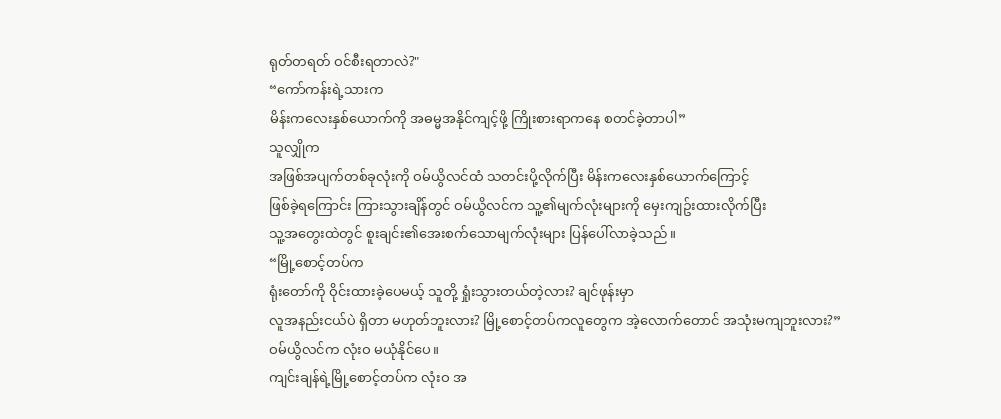ရုတ်တရတ် ဝင်စီးရတာလဲ?"
“ကော်ကန်းရဲ့သားက
မိန်းကလေးနှစ်ယောက်ကို အဓမ္မအနိုင်ကျင့်ဖို့ ကြိုးစားရာကနေ စတင်ခဲ့တာပါ”
သူလျှိုက
အဖြစ်အပျက်တစ်ခုလုံးကို ဝမ်ယွိလင်ထံ သတင်းပို့လိုက်ပြီး မိန်းကလေးနှစ်ယောက်ကြောင့်
ဖြစ်ခဲ့ရကြောင်း ကြားသွားချိန်တွင် ဝမ်ယွိလင်က သူ့၏မျက်လုံးများကို မှေးကျဥ်းထားလိုက်ပြီး
သူ့အတွေးထဲတွင် စူးချင်း၏အေးစက်သောမျက်လုံးများ ပြန်ပေါ်လာခဲ့သည်။
“မြို့စောင့်တပ်က
ရုံးတော်ကို ဝိုင်းထားခဲ့ပေမယ့် သူတို့ ရှုံးသွားတယ်တဲ့လား? ချင်ဖုန်းမှာ
လူအနည်းငယ်ပဲ ရှိတာ မဟုတ်ဘူးလား? မြို့စောင့်တပ်ကလူတွေက အဲ့လောက်တောင် အသုံးမကျဘူးလား?”
ဝမ်ယွိလင်က လုံးဝ မယုံနိုင်ပေ။
ကျင်းချန်ရဲ့မြို့စောင့်တပ်က လုံးဝ အ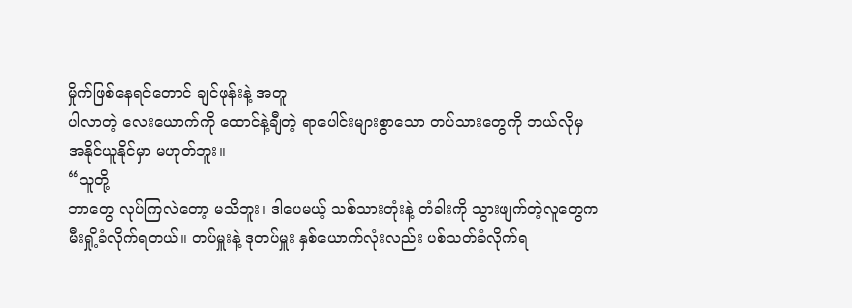မှိုက်ဖြစ်နေရင်တောင် ချင်ဖုန်းနဲ့ အတူ
ပါလာတဲ့ လေးယောက်ကို ထောင်နဲ့ချီတဲ့ ရာပေါင်းများစွာသော တပ်သားတွေကို ဘယ်လိုမှ
အနိုင်ယူနိုင်မှာ မဟုတ်ဘူး။
“သူတို့
ဘာတွေ လုပ်ကြလဲတော့ မသိဘူး၊ ဒါပေမယ့် သစ်သားတုံးနဲ့ တံခါးကို သွားဖျက်တဲ့လူတွေက
မီးရှို့ခံလိုက်ရတယ်။ တပ်မှူးနဲ့ ဒုတပ်မှူး နှစ်ယောက်လုံးလည်း ပစ်သတ်ခံလိုက်ရ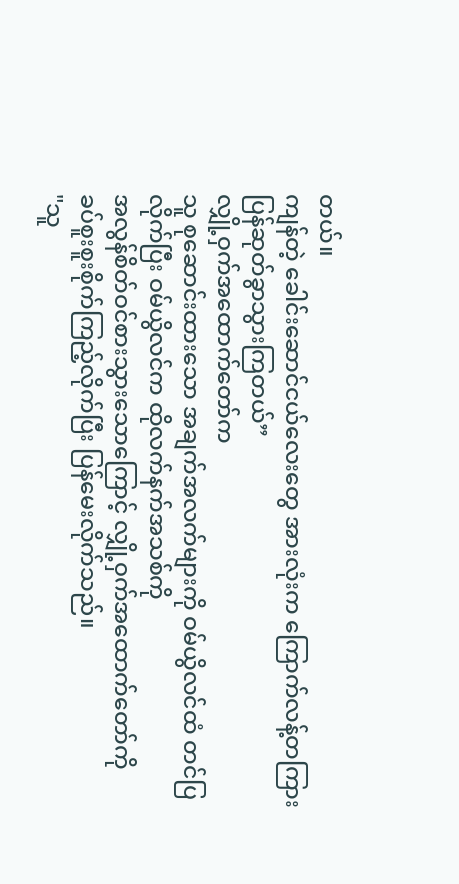တယ်။
ကျန်တဲ့ ခေါင်းဆောင်ငယ်လေးတွေ အားလုံးက ကြောက်လန့်တကြား ပြန်ဆုတ်ခွာသွားကြတယ်”
လျှို့ဝှက်အထောက်တော်က
သူ စုဆောင်းထားသော အချက်အလက်များကို ဝမ်ယွိလင်ထံ တင်ပြလိုက်ပြီး ဝမ်ယွိလင်က ထိုလက်နက်အသစ်ကို
အလွန်စိတ်ဝင်စားသွားသောကြောင့် လျှို့ဝှက်အထောက်တော်ကို
ခပ်စူးစူးစိုက်ကြည့်လိုက်ပြီး ပြန်မေးလိုက်သည်။
"သူ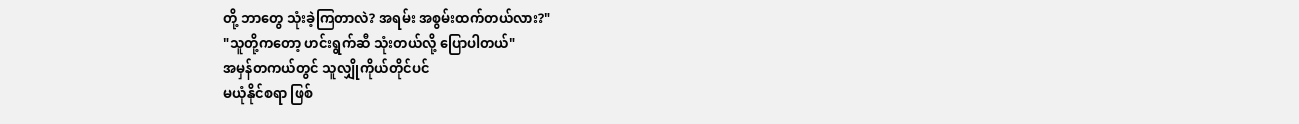တို့ ဘာတွေ သုံးခဲ့ကြတာလဲ? အရမ်း အစွမ်းထက်တယ်လား?"
"သူတို့ကတော့ ဟင်းရွက်ဆီ သုံးတယ်လို့ ပြောပါတယ်"
အမှန်တကယ်တွင် သူလျှိုကိုယ်တိုင်ပင်
မယုံနိုင်စရာ ဖြစ်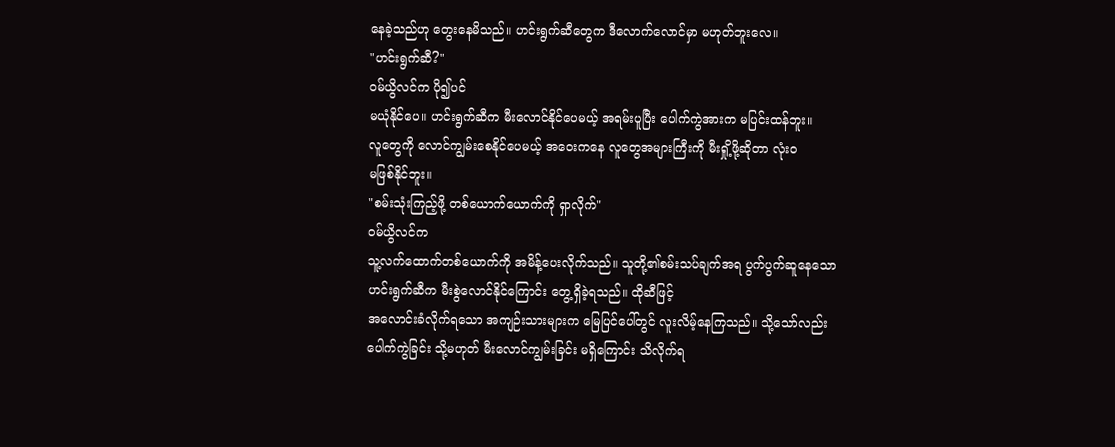နေခဲ့သည်ဟု တွေးနေမိသည်။ ဟင်းရွက်ဆီတွေက ဒီလောက်လောင်မှာ မဟုတ်ဘူးလေ။
"ဟင်းရွက်ဆီ?"
ဝမ်ယွိလင်က ပို၍ပင်
မယုံနိုင်ပေ။ ဟင်းရွက်ဆီက မီးလောင်နိုင်ပေမယ့် အရမ်းပူပြီး ပေါက်ကွဲအားက မပြင်းထန်ဘူး။
လူတွေကို လောင်ကျွမ်းစေနိုင်ပေမယ့် အဝေးကနေ လူတွေအများကြီးကို မီးရှို့ဖို့ဆိုတာ လုံးဝ
မဖြစ်နိုင်ဘူး။
"စမ်းသုံးကြည့်ဖို့ တစ်ယောက်ယောက်ကို ရှာလိုက်"
ဝမ်ယွိလင်က
သူ့လက်ထောက်တစ်ယောက်ကို အမိန့်ပေးလိုက်သည်။ သူတို့၏စမ်းသပ်ချက်အရ ပွက်ပွက်ဆူနေသော
ဟင်းရွက်ဆီက မီးစွဲလောင်နိုင်ကြောင်း တွေ့ရှိခဲ့ရသည်။ ထိုဆီဖြင့်
အလောင်းခံလိုက်ရသော အကျဉ်းသားများက မြေပြင်ပေါ်တွင် လူးလိမ့်နေကြသည်။ သို့သော်လည်း
ပေါက်ကွဲခြင်း သို့မဟုတ် မီးလောင်ကျွမ်းခြင်း မရှိကြောင်း သိလိုက်ရ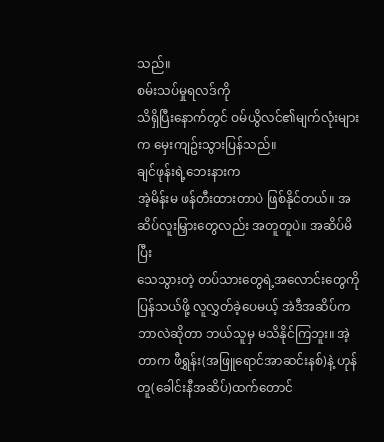သည်။
စမ်းသပ်မှုရလဒ်ကို
သိရှိပြီးနောက်တွင် ဝမ်ယွိလင်၏မျက်လုံးများက မှေးကျဥ်းသွားပြန်သည်။
ချင်ဖုန်းရဲ့ဘေးနားက
အဲ့မိန်းမ ဖန်တီးထားတာပဲ ဖြစ်နိုင်တယ်။ အဆိပ်လူးမြှားတွေလည်း အတူတူပဲ။ အဆိပ်မိပြီး
သေသွားတဲ့ တပ်သားတွေရဲ့အလောင်းတွေကို ပြန်သယ်ဖို့ လူလွှတ်ခဲ့ပေမယ့် အဲဒီအဆိပ်က
ဘာလဲဆိုတာ ဘယ်သူမှ မသိနိုင်ကြဘူး။ အဲ့တာက ဖီရွှန်း(အဖြူရောင်အာဆင်းနစ်)နဲ့ ဟုန်တူ(ခေါင်းနီအဆိပ်)ထက်တောင်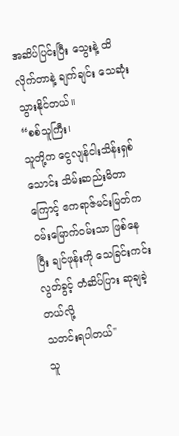အဆိပ်ပြင်းပြီး သွေးနဲ့ ထိလိုက်တာနဲ့ ချက်ချင်း သေဆုံးသွားနိုင်တယ်။
“စစ်သူကြီး၊
သူတို့က ငွေလျန်ငါးသိန်းရှစ်သောင်း သိမ်းဆည်းမိတာကြောင့် ဧကရာဇ်မင်းမြတ်က
ဝမ်းမြောက်ဝမ်းသာ ဖြစ်နေပြီး ချင်ဖုန်းကို သေခြင်းကင်းလွတ်ခွင့် တံဆိပ်ပြား ဆုချခဲ့တယ်လို့
သတင်းရပါတယ်"
သူ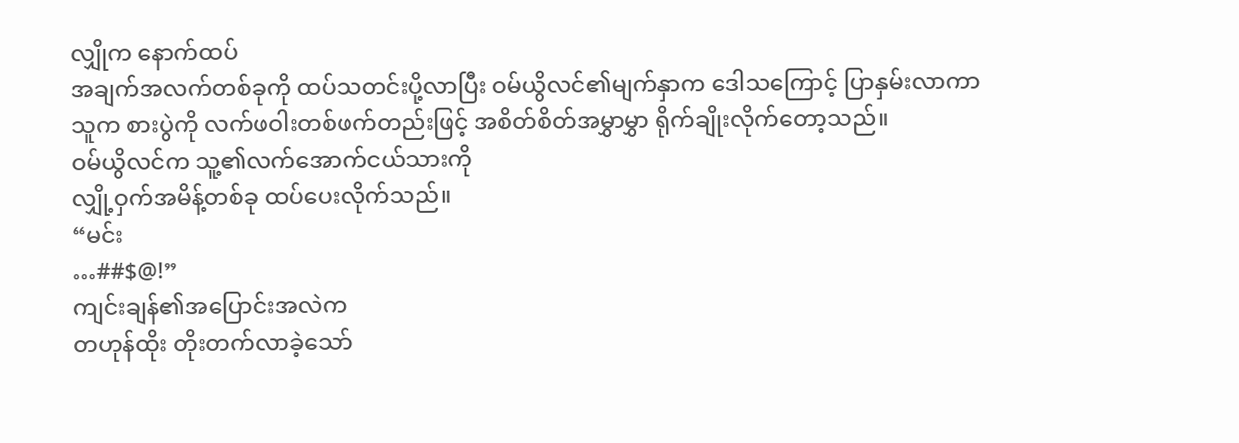လျှိုက နောက်ထပ်
အချက်အလက်တစ်ခုကို ထပ်သတင်းပို့လာပြီး ဝမ်ယွိလင်၏မျက်နှာက ဒေါသကြောင့် ပြာနှမ်းလာကာ
သူက စားပွဲကို လက်ဖဝါးတစ်ဖက်တည်းဖြင့် အစိတ်စိတ်အမွှာမွှာ ရိုက်ချိုးလိုက်တော့သည်။
ဝမ်ယွိလင်က သူ့၏လက်အောက်ငယ်သားကို
လျှို့ဝှက်အမိန့်တစ်ခု ထပ်ပေးလိုက်သည်။
“မင်း
…##$@!”
ကျင်းချန်၏အပြောင်းအလဲက
တဟုန်ထိုး တိုးတက်လာခဲ့သော်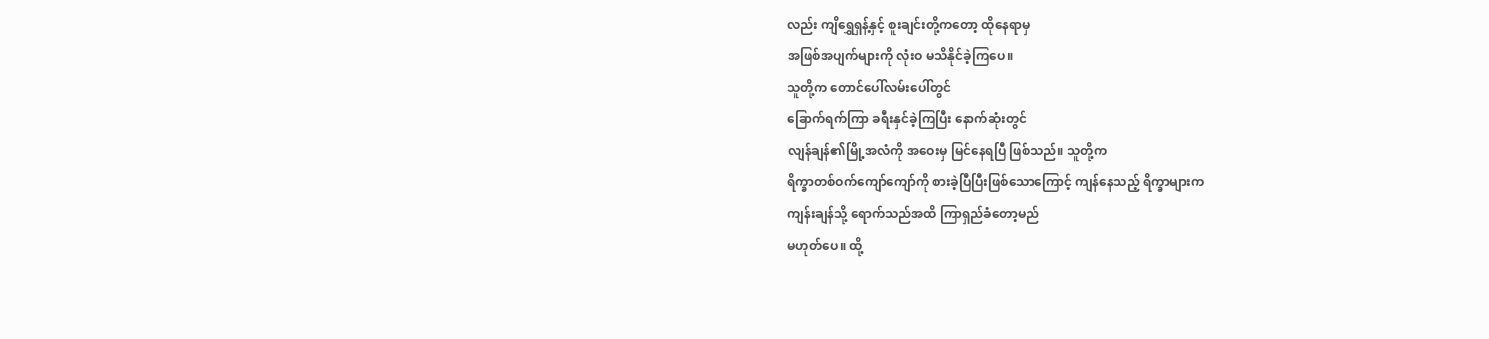လည်း ကျိရွှေရှန့်နှင့် စူးချင်းတို့ကတော့ ထိုနေရာမှ
အဖြစ်အပျက်များကို လုံးဝ မသိနိုင်ခဲ့ကြပေ။
သူတို့က တောင်ပေါ်လမ်းပေါ်တွင်
ခြောက်ရက်ကြာ ခရီးနှင်ခဲ့ကြပြီး နောက်ဆုံးတွင်
လျန်ချန်၏မြို့အလံကို အဝေးမှ မြင်နေရပြီ ဖြစ်သည်။ သူတို့က
ရိက္ခာတစ်ဝက်ကျော်ကျော်ကို စားခဲ့ပြီပြီးဖြစ်သောကြောင့် ကျန်နေသည့် ရိက္ခာများက
ကျန်းချန်သို့ ရောက်သည်အထိ ကြာရှည်ခံတော့မည်
မဟုတ်ပေ။ ထို့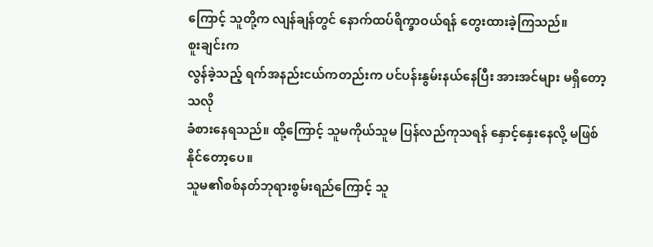ကြောင့် သူတို့က လျန်ချန်တွင် နောက်ထပ်ရိက္ခာဝယ်ရန် တွေးထားခဲ့ကြသည်။
စူးချင်းက
လွန်ခဲ့သည့် ရက်အနည်းငယ်ကတည်းက ပင်ပန်းနွမ်းနယ်နေပြီး အားအင်များ မရှိတော့သလို
ခံစားနေရသည်။ ထို့ကြောင့် သူမကိုယ်သူမ ပြန်လည်ကုသရန် နှောင့်နှေးနေလို့ မဖြစ်နိုင်တော့ပေ။
သူမ၏စစ်နတ်ဘုရားစွမ်းရည်ကြောင့် သူ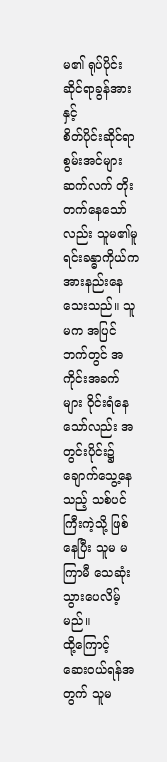မ၏ ရုပ်ပိုင်းဆိုင်ရာခွန်အားနှင့်
စိတ်ပိုင်းဆိုင်ရာ စွမ်းအင်များ ဆက်လက် တိုးတက်နေသော်လည်း သူမ၏မူရင်းခန္ဓာကိုယ်က
အားနည်းနေသေးသည်။ သူမက အပြင်ဘက်တွင် အကိုင်းအခက်များ ဝိုင်းရံနေသော်လည်း အတွင်းပိုင်း၌
ချောက်သွေ့နေသည့် သစ်ပင်ကြီးကဲ့သို့ ဖြစ်နေပြီး သူမ မကြာမီ သေဆုံးသွားပေလိမ့်မည်။
ထို့ကြောင့်
ဆေးဝယ်ရန်အတွက် သူမ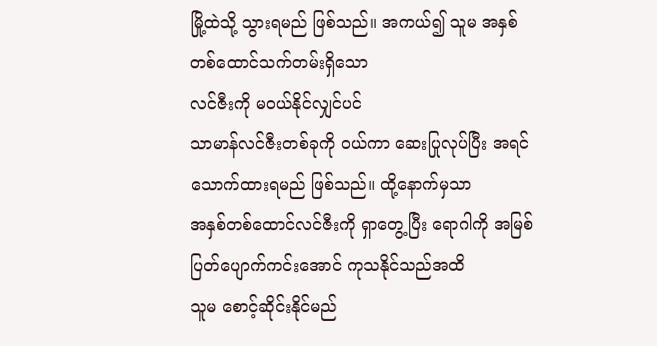မြို့ထဲသို့ သွားရမည် ဖြစ်သည်။ အကယ်၍ သူမ အနှစ်တစ်ထောင်သက်တမ်းရှိသော
လင်ဇီးကို မဝယ်နိုင်လျှင်ပင်
သာမာန်လင်ဇီးတစ်ခုကို ဝယ်ကာ ဆေးပြုလုပ်ပြီး အရင်သောက်ထားရမည် ဖြစ်သည်။ ထို့နောက်မှသာ
အနှစ်တစ်ထောင်လင်ဇီးကို ရှာတွေ့ပြီး ရောဂါကို အမြစ်ပြတ်ပျောက်ကင်းအောင် ကုသနိုင်သည်အထိ
သူမ စောင့်ဆိုင်းနိုင်မည်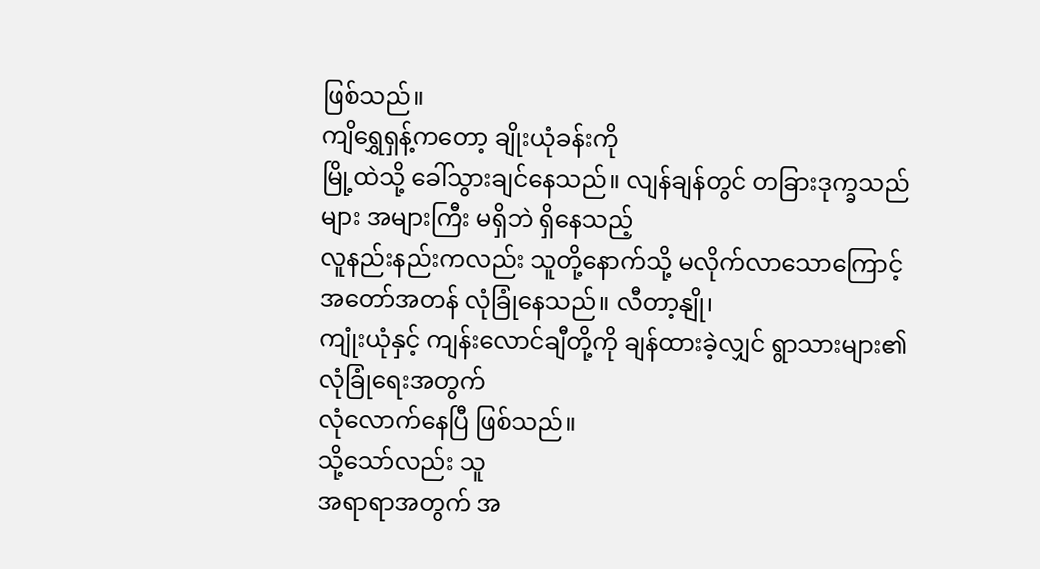ဖြစ်သည်။
ကျိရွှေရှန့်ကတော့ ချိုးယုံခန်းကို
မြို့ထဲသို့ ခေါ်သွားချင်နေသည်။ လျန်ချန်တွင် တခြားဒုက္ခသည်များ အများကြီး မရှိဘဲ ရှိနေသည့်
လူနည်းနည်းကလည်း သူတို့နောက်သို့ မလိုက်လာသောကြောင့် အတော်အတန် လုံခြုံနေသည်။ လီတာ့နျို၊
ကျုံးယုံနှင့် ကျန်းလောင်ချီတို့ကို ချန်ထားခဲ့လျှင် ရွာသားများ၏လုံခြုံရေးအတွက်
လုံလောက်နေပြီ ဖြစ်သည်။
သို့သော်လည်း သူ
အရာရာအတွက် အ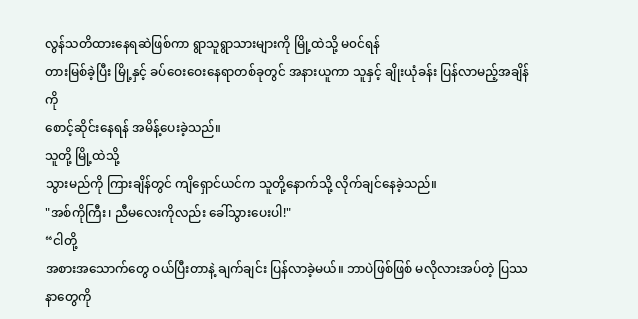လွန်သတိထားနေရဆဲဖြစ်ကာ ရွာသူရွာသားများကို မြို့ထဲသို့ မ၀င်ရန်
တားမြစ်ခဲ့ပြီး မြို့နှင့် ခပ်ဝေးဝေးနေရာတစ်ခုတွင် အနားယူကာ သူနှင့် ချိုးယုံခန်း ပြန်လာမည့်အချိန်ကို
စောင့်ဆိုင်းနေရန် အမိန့်ပေးခဲ့သည်။
သူတို့ မြို့ထဲသို့
သွားမည်ကို ကြားချိန်တွင် ကျိရှောင်ယင်က သူတို့နောက်သို့ လိုက်ချင်နေခဲ့သည်။
"အစ်ကိုကြီး၊ ညီမလေးကိုလည်း ခေါ်သွားပေးပါ!"
“ငါတို့
အစားအသောက်တွေ ဝယ်ပြီးတာနဲ့ ချက်ချင်း ပြန်လာခဲ့မယ်။ ဘာပဲဖြစ်ဖြစ် မလိုလားအပ်တဲ့ ပြဿနာတွေကို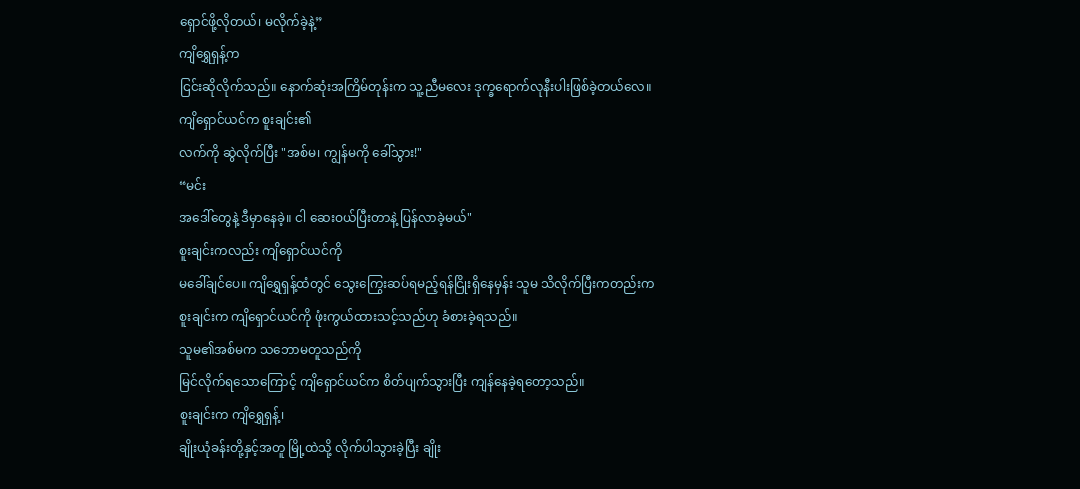ရှောင်ဖို့လိုတယ်၊ မလိုက်ခဲ့နဲ့”
ကျိရွှေရှန့်က
ငြင်းဆိုလိုက်သည်။ နောက်ဆုံးအကြိမ်တုန်းက သူ့ညီမလေး ဒုက္ခရောက်လုနီးပါးဖြစ်ခဲ့တယ်လေ။
ကျိရှောင်ယင်က စူးချင်း၏
လက်ကို ဆွဲလိုက်ပြီး "အစ်မ၊ ကျွန်မကို ခေါ်သွား!"
“မင်း
အဒေါ်တွေနဲ့ ဒီမှာနေခဲ့။ ငါ ဆေးဝယ်ပြီးတာနဲ့ ပြန်လာခဲ့မယ်"
စူးချင်းကလည်း ကျိရှောင်ယင်ကို
မခေါ်ချင်ပေ။ ကျိရွှေရှန့်ထံတွင် သွေးကြွေးဆပ်ရမည့်ရန်ငြိုးရှိနေမှန်း သူမ သိလိုက်ပြီးကတည်းက
စူးချင်းက ကျိရှောင်ယင်ကို ဖုံးကွယ်ထားသင့်သည်ဟု ခံစားခဲ့ရသည်။
သူမ၏အစ်မက သဘောမတူသည်ကို
မြင်လိုက်ရသောကြောင့် ကျိရှောင်ယင်က စိတ်ပျက်သွားပြီး ကျန်နေခဲ့ရတော့သည်။
စူးချင်းက ကျိရွှေရှန့်၊
ချိုးယုံခန်းတို့နှင့်အတူ မြို့ထဲသို့ လိုက်ပါသွားခဲ့ပြီး ချိုး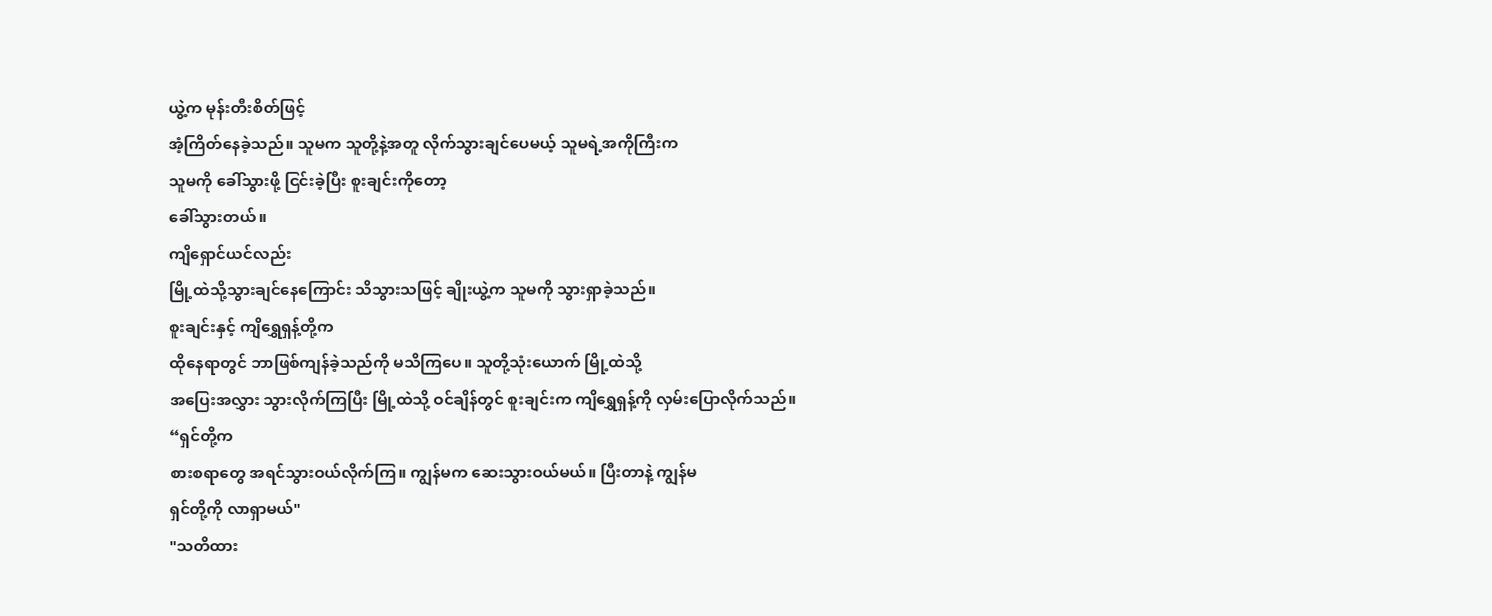ယွဲ့က မုန်းတီးစိတ်ဖြင့်
အံ့ကြိတ်နေခဲ့သည်။ သူမက သူတို့နဲ့အတူ လိုက်သွားချင်ပေမယ့် သူမရဲ့အကိုကြီးက
သူမကို ခေါ်သွားဖို့ ငြင်းခဲ့ပြီး စူးချင်းကိုတော့
ခေါ်သွားတယ်။
ကျိရှောင်ယင်လည်း
မြို့ထဲသို့သွားချင်နေကြောင်း သိသွားသဖြင့် ချိုးယွဲ့က သူမကို သွားရှာခဲ့သည်။
စူးချင်းနှင့် ကျိရွှေရှန့်တို့က
ထိုနေရာတွင် ဘာဖြစ်ကျန်ခဲ့သည်ကို မသိကြပေ။ သူတို့သုံးယောက် မြို့ထဲသို့
အပြေးအလွှား သွားလိုက်ကြပြီး မြို့ထဲသို့ ဝင်ချိန်တွင် စူးချင်းက ကျိရွှေရှန့်ကို လှမ်းပြောလိုက်သည်။
“ရှင်တို့က
စားစရာတွေ အရင်သွားဝယ်လိုက်ကြ။ ကျွန်မက ဆေးသွားဝယ်မယ်။ ပြီးတာနဲ့ ကျွန်မ
ရှင်တို့ကို လာရှာမယ်"
"သတိထား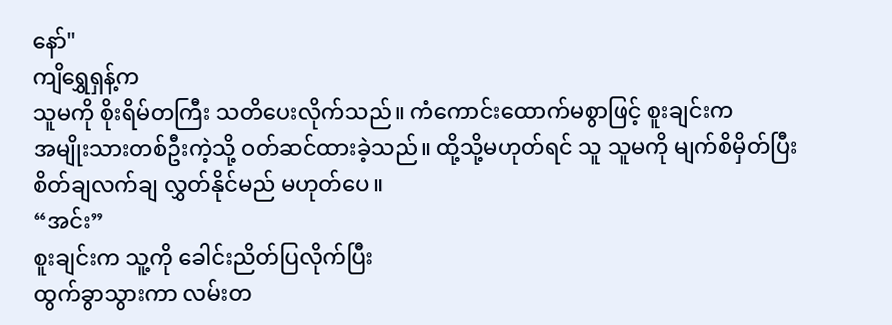နော်"
ကျိရွှေရှန့်က
သူမကို စိုးရိမ်တကြီး သတိပေးလိုက်သည်။ ကံကောင်းထောက်မစွာဖြင့် စူးချင်းက
အမျိုးသားတစ်ဦးကဲ့သို့ ဝတ်ဆင်ထားခဲ့သည်။ ထို့သို့မဟုတ်ရင် သူ သူမကို မျက်စိမှိတ်ပြီး
စိတ်ချလက်ချ လွှတ်နိုင်မည် မဟုတ်ပေ။
“အင်း”
စူးချင်းက သူ့ကို ခေါင်းညိတ်ပြလိုက်ပြီး
ထွက်ခွာသွားကာ လမ်းတ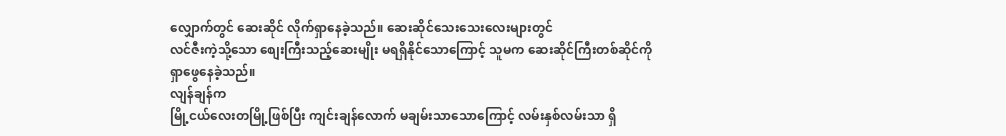လျှောက်တွင် ဆေးဆိုင် လိုက်ရှာနေခဲ့သည်။ ဆေးဆိုင်သေးသေးလေးများတွင်
လင်ဇီးကဲ့သို့သော စျေးကြီးသည့်ဆေးမျိုး မရရှိနိုင်သောကြောင့် သူမက ဆေးဆိုင်ကြီးတစ်ဆိုင်ကို
ရှာဖွေနေခဲ့သည်။
လျန်ချန်က
မြို့ငယ်လေးတမြို့ဖြစ်ပြီး ကျင်းချန်လောက် မချမ်းသာသောကြောင့် လမ်းနှစ်လမ်းသာ ရှိ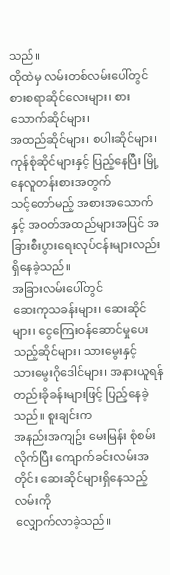သည်။
ထိုထဲမှ လမ်းတစ်လမ်းပေါ်တွင် စားစရာဆိုင်လေးများ၊ စားသောက်ဆိုင်များ၊
အထည်ဆိုင်များ၊ စပါးဆိုင်များ၊ ကုန်စုံဆိုင်များနှင့် ပြည့်နေပြီး မြို့နေလူတန်းစားအတွက်
သင့်တော်မည့် အစားအသောက်နှင့် အဝတ်အထည်များအပြင် အခြားစီးပွားရေးလုပ်ငန်းများလည်း ရှိနေခဲ့သည်။
အခြားလမ်းပေါ်တွင်
ဆေးကုသခန်းများ၊ ဆေးဆိုင်များ၊ ငွေကြေးဝန်ဆောင်မှုပေးသည့်ဆိုင်များ၊ သားမွေးနှင့်
သားမွေးဂိုဒေါင်များ၊ အနားယူရန် တည်းခိုခန်းများဖြင့် ပြည့်နေခဲ့သည်။ စူးချင်းက
အနည်းအကျဥ်း မေးမြန်း စုံစမ်းလိုက်ပြီး ကျောက်ခင်းလမ်းအတိုင်း ဆေးဆိုင်များရှိနေသည့်လမ်းကို
လျှောက်လာခဲ့သည်။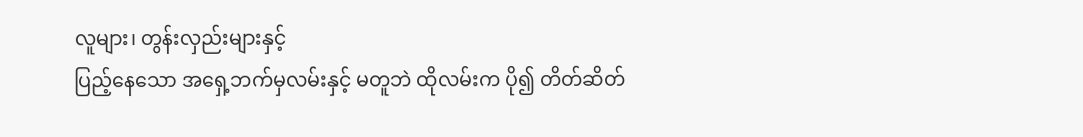လူများ၊ တွန်းလှည်းများနှင့်
ပြည့်နေသော အရှေ့ဘက်မှလမ်းနှင့် မတူဘဲ ထိုလမ်းက ပို၍ တိတ်ဆိတ်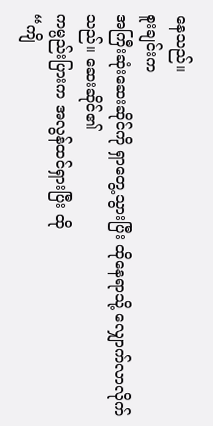နေသည်။
စူးချင်းက
အကြီးဆုံးဆေးဆိုင်ကို ရှာတွေ့သွားပြီး ထိုနေရာသို့ လျှောက်လာလိုက်သည်။ ဆေးဆိုင်၏
ကမ္ပည်းပြားက အလွန်ထင်ရှားပြီး ထို
“ကျိ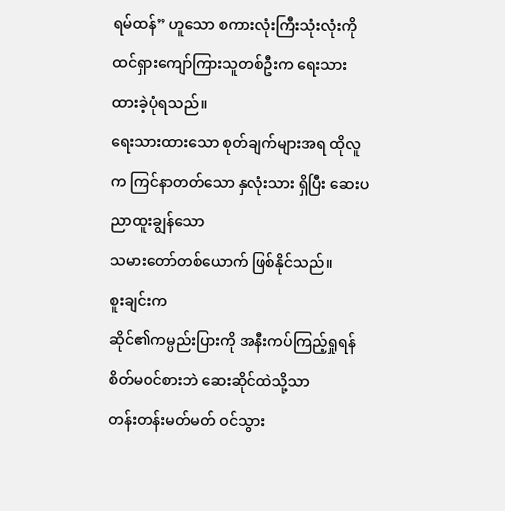ရမ်ထန်” ဟူသော စကားလုံးကြီးသုံးလုံးကို ထင်ရှားကျော်ကြားသူတစ်ဦးက ရေးသားထားခဲ့ပုံရသည်။
ရေးသားထားသော စုတ်ချက်များအရ ထိုလူက ကြင်နာတတ်သော နှလုံးသား ရှိပြီး ဆေးပညာထူးချွန်သော
သမားတော်တစ်ယောက် ဖြစ်နိုင်သည်။
စူးချင်းက
ဆိုင်၏ကမ္ပည်းပြားကို အနီးကပ်ကြည့်ရှုရန် စိတ်မ၀င်စားဘဲ ဆေးဆိုင်ထဲသို့သာ
တန်းတန်းမတ်မတ် ဝင်သွား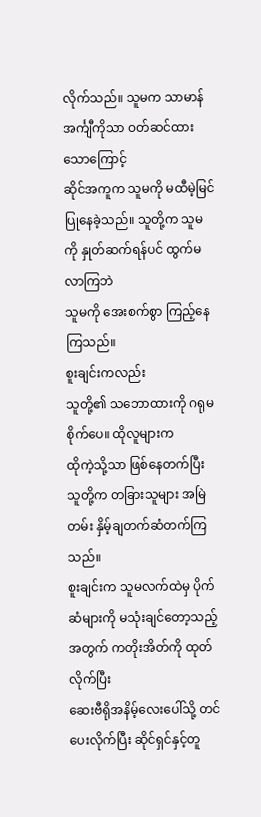လိုက်သည်။ သူမက သာမာန်အင်္ကျီကိုသာ ဝတ်ဆင်ထားသောကြောင့်
ဆိုင်အကူက သူမကို မထီမဲ့မြင်ပြုနေခဲ့သည်။ သူတို့က သူမကို နှုတ်ဆက်ရန်ပင် ထွက်မလာကြဘဲ
သူမကို အေးစက်စွာ ကြည့်နေကြသည်။
စူးချင်းကလည်း
သူတို့၏ သဘောထားကို ဂရုမစိုက်ပေ။ ထိုလူများက
ထိုကဲ့သို့သာ ဖြစ်နေတက်ပြီး သူတို့က တခြားသူများ အမြဲတမ်း နှိမ့်ချတက်ဆံတက်ကြသည်။
စူးချင်းက သူမလက်ထဲမှ ပိုက်ဆံများကို မသုံးချင်တော့သည့်အတွက် ကတိုးအိတ်ကို ထုတ်လိုက်ပြီး
ဆေးဗီရိုအနိမ့်လေးပေါ်သို့ တင်ပေးလိုက်ပြီး ဆိုင်ရှင်နှင့်တူ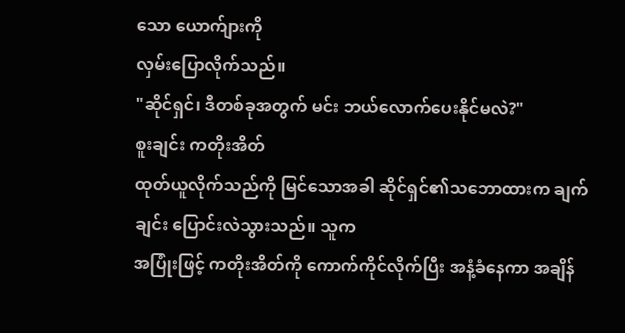သော ယောက်ျားကို
လှမ်းပြောလိုက်သည်။
"ဆိုင်ရှင်၊ ဒီတစ်ခုအတွက် မင်း ဘယ်လောက်ပေးနိုင်မလဲ?"
စူးချင်း ကတိုးအိတ်
ထုတ်ယူလိုက်သည်ကို မြင်သောအခါ ဆိုင်ရှင်၏သဘောထားက ချက်ချင်း ပြောင်းလဲသွားသည်။ သူက
အပြုံးဖြင့် ကတိုးအိတ်ကို ကောက်ကိုင်လိုက်ပြီး အနံ့ခံနေကာ အချိန်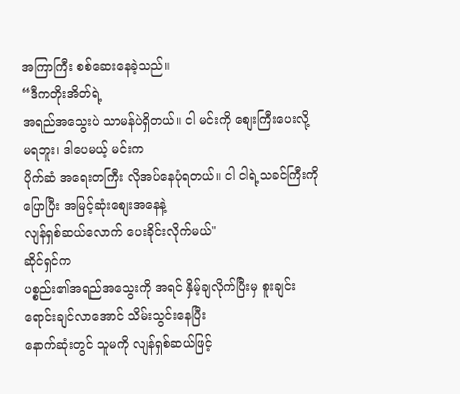အကြာကြီး စစ်ဆေးနေခဲ့သည်။
“ဒီကတိုးအိတ်ရဲ့
အရည်အသွေးပဲ သာမန်ပဲရှိတယ်။ ငါ မင်းကို စျေးကြီးပေးလို့ မရဘူး၊ ဒါပေမယ့် မင်းက
ပိုက်ဆံ အရေးတကြီး လိုအပ်နေပုံရတယ်။ ငါ ငါရဲ့သခင်ကြီးကို ပြောပြီး အမြင့်ဆုံးစျေးအနေနဲ့
လျန်ရှစ်ဆယ်လောက် ပေးခိုင်းလိုက်မယ်"
ဆိုင်ရှင်က
ပစ္စည်း၏အရည်အသွေးကို အရင် နှိမ့်ချလိုက်ပြီးမှ စူးချင်း ရောင်းချင်လာအောင် သိမ်းသွင်းနေပြီး
နောက်ဆုံးတွင် သူမကို လျန်ရှစ်ဆယ်ဖြင့်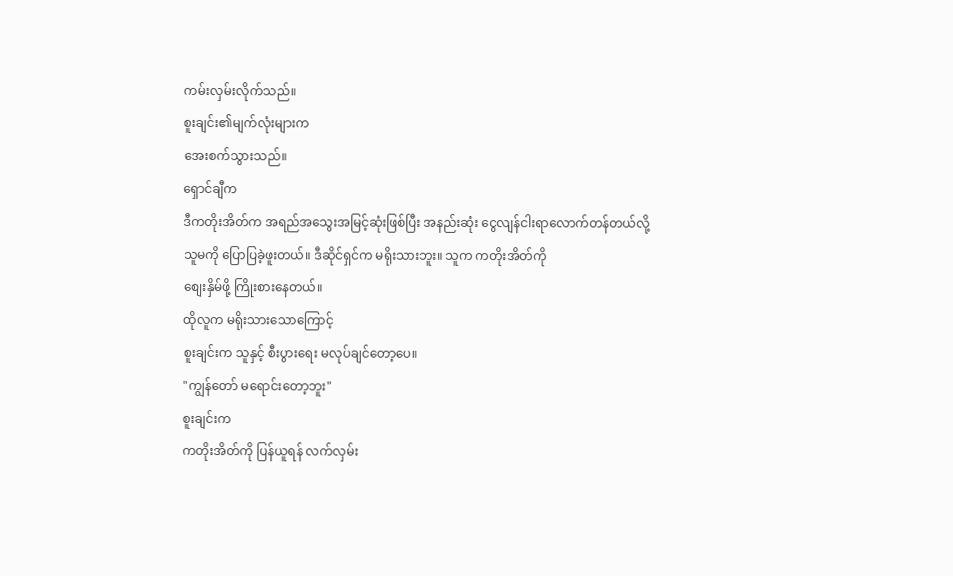ကမ်းလှမ်းလိုက်သည်။
စူးချင်း၏မျက်လုံးများက
အေးစက်သွားသည်။
ရှောင်ချီက
ဒီကတိုးအိတ်က အရည်အသွေးအမြင့်ဆုံးဖြစ်ပြီး အနည်းဆုံး ငွေလျန်ငါးရာလောက်တန်တယ်လို့
သူမကို ပြောပြခဲ့ဖူးတယ်။ ဒီဆိုင်ရှင်က မရိုးသားဘူး။ သူက ကတိုးအိတ်ကို
စျေးနှိမ်ဖို့ ကြိုးစားနေတယ်။
ထိုလူက မရိုးသားသောကြောင့်
စူးချင်းက သူနှင့် စီးပွားရေး မလုပ်ချင်တော့ပေ။
"ကျွန်တော် မရောင်းတော့ဘူး"
စူးချင်းက
ကတိုးအိတ်ကို ပြန်ယူရန် လက်လှမ်း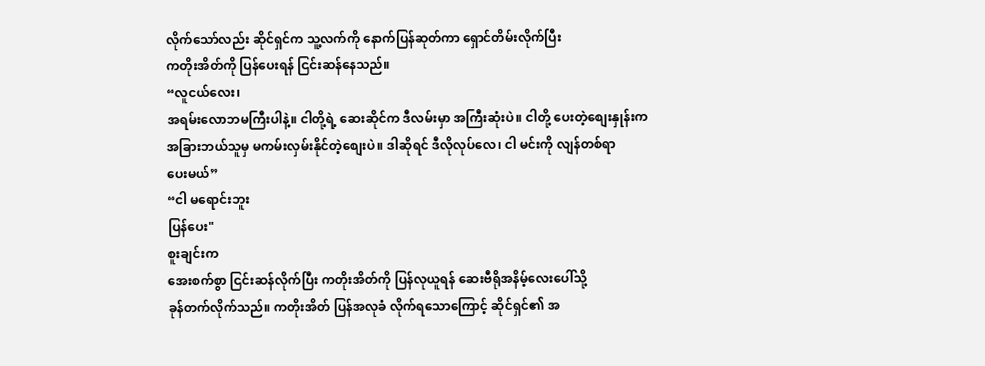လိုက်သော်လည်း ဆိုင်ရှင်က သူ့လက်ကို နောက်ပြန်ဆုတ်ကာ ရှောင်တိမ်းလိုက်ပြီး
ကတိုးအိတ်ကို ပြန်ပေးရန် ငြင်းဆန်နေသည်။
“လူငယ်လေး၊
အရမ်းလောဘမကြီးပါနဲ့။ ငါတို့ရဲ့ ဆေးဆိုင်က ဒီလမ်းမှာ အကြီးဆုံးပဲ။ ငါတို့ ပေးတဲ့စျေးနှုန်းက
အခြားဘယ်သူမှ မကမ်းလှမ်းနိုင်တဲ့စျေးပဲ။ ဒါဆိုရင် ဒီလိုလုပ်လေ၊ ငါ မင်းကို လျန်တစ်ရာ
ပေးမယ်”
“ငါ မရောင်းဘူး
ပြန်ပေး"
စူးချင်းက
အေးစက်စွာ ငြင်းဆန်လိုက်ပြီး ကတိုးအိတ်ကို ပြန်လုယူရန် ဆေးဗီရိုအနိမ့်လေးပေါ်သို့
ခုန်တက်လိုက်သည်။ ကတိုးအိတ် ပြန်အလုခံ လိုက်ရသောကြောင့် ဆိုင်ရှင်၏ အ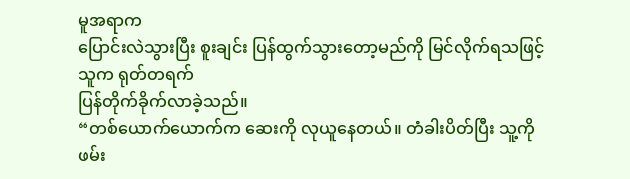မူအရာက
ပြောင်းလဲသွားပြီး စူးချင်း ပြန်ထွက်သွားတော့မည်ကို မြင်လိုက်ရသဖြင့် သူက ရုတ်တရက်
ပြန်တိုက်ခိုက်လာခဲ့သည်။
“တစ်ယောက်ယောက်က ဆေးကို လုယူနေတယ်။ တံခါးပိတ်ပြီး သူ့ကို ဖမ်း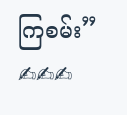ကြစမ်း”
✍✍✍